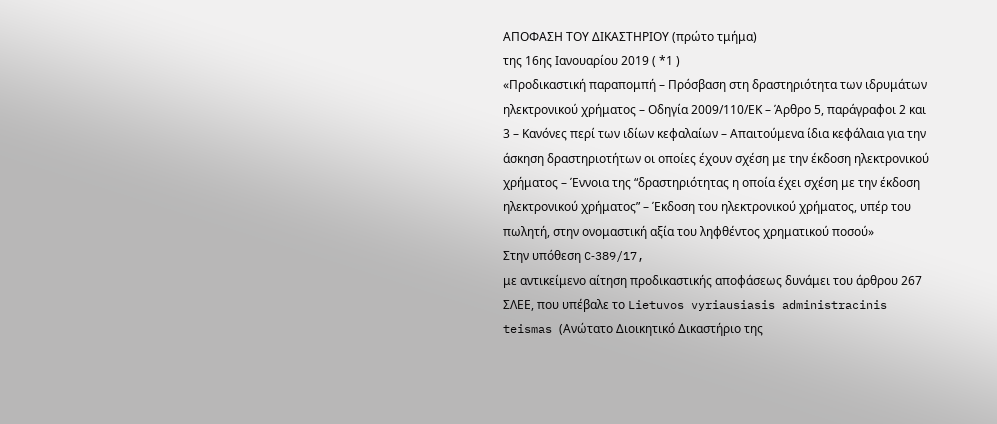ΑΠΟΦΑΣΗ ΤΟΥ ΔΙΚΑΣΤΗΡΙΟΥ (πρώτο τμήμα)
της 16ης Ιανουαρίου 2019 ( *1 )
«Προδικαστική παραπομπή – Πρόσβαση στη δραστηριότητα των ιδρυμάτων ηλεκτρονικού χρήματος – Οδηγία 2009/110/ΕΚ – Άρθρο 5, παράγραφοι 2 και 3 – Κανόνες περί των ιδίων κεφαλαίων – Απαιτούμενα ίδια κεφάλαια για την άσκηση δραστηριοτήτων οι οποίες έχουν σχέση με την έκδοση ηλεκτρονικού χρήματος – Έννοια της “δραστηριότητας η οποία έχει σχέση με την έκδοση ηλεκτρονικού χρήματος” – Έκδοση του ηλεκτρονικού χρήματος, υπέρ του πωλητή, στην ονομαστική αξία του ληφθέντος χρηματικού ποσού»
Στην υπόθεση C‑389/17,
με αντικείμενο αίτηση προδικαστικής αποφάσεως δυνάμει του άρθρου 267 ΣΛΕΕ, που υπέβαλε το Lietuvos vyriausiasis administracinis teismas (Ανώτατο Διοικητικό Δικαστήριο της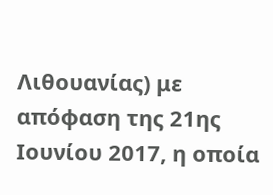Λιθουανίας) με απόφαση της 21ης Ιουνίου 2017, η οποία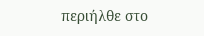περιήλθε στο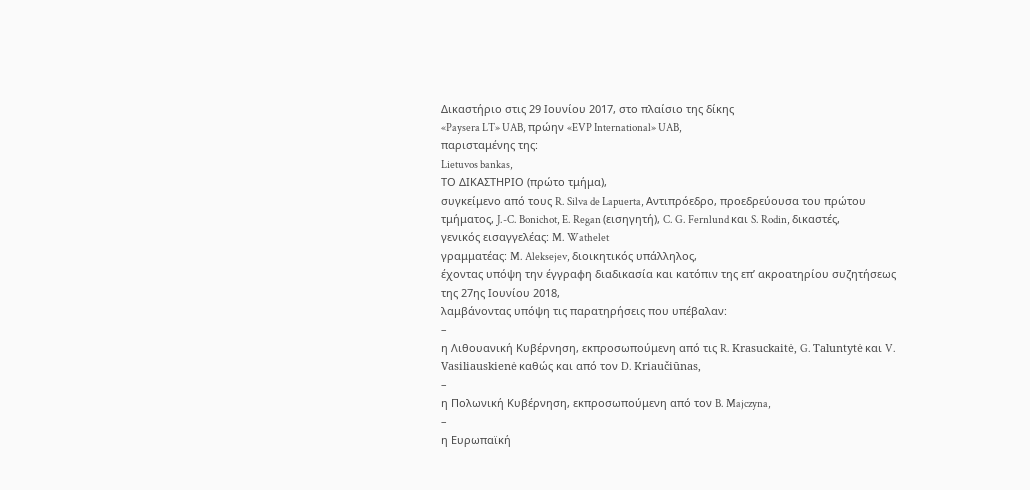Δικαστήριο στις 29 Ιουνίου 2017, στο πλαίσιο της δίκης
«Paysera LT» UAB, πρώην «EVP International» UAB,
παρισταμένης της:
Lietuvos bankas,
ΤΟ ΔΙΚΑΣΤΗΡΙΟ (πρώτο τμήμα),
συγκείμενο από τους R. Silva de Lapuerta, Αντιπρόεδρο, προεδρεύουσα του πρώτου τμήματος, J.-C. Bonichot, E. Regan (εισηγητή), C. G. Fernlund και S. Rodin, δικαστές,
γενικός εισαγγελέας: M. Wathelet
γραμματέας: M. Aleksejev, διοικητικός υπάλληλος,
έχοντας υπόψη την έγγραφη διαδικασία και κατόπιν της επ’ ακροατηρίου συζητήσεως της 27ης Ιουνίου 2018,
λαμβάνοντας υπόψη τις παρατηρήσεις που υπέβαλαν:
–
η Λιθουανική Κυβέρνηση, εκπροσωπούμενη από τις R. Krasuckaitė, G. Taluntytė και V. Vasiliauskienė καθώς και από τον D. Kriaučiūnas,
–
η Πολωνική Κυβέρνηση, εκπροσωπούμενη από τον B. Majczyna,
–
η Ευρωπαϊκή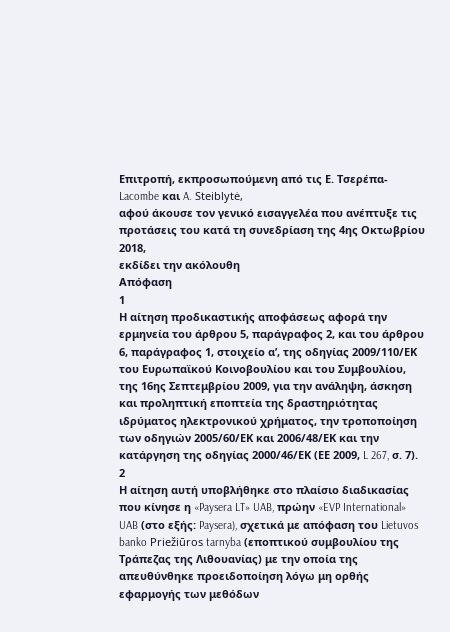Επιτροπή, εκπροσωπούμενη από τις Ε. Τσερέπα-Lacombe και A. Steiblytė,
αφού άκουσε τον γενικό εισαγγελέα που ανέπτυξε τις προτάσεις του κατά τη συνεδρίαση της 4ης Οκτωβρίου 2018,
εκδίδει την ακόλουθη
Απόφαση
1
Η αίτηση προδικαστικής αποφάσεως αφορά την ερμηνεία του άρθρου 5, παράγραφος 2, και του άρθρου 6, παράγραφος 1, στοιχείο αʹ, της οδηγίας 2009/110/ΕΚ του Ευρωπαϊκού Κοινοβουλίου και του Συμβουλίου, της 16ης Σεπτεμβρίου 2009, για την ανάληψη, άσκηση και προληπτική εποπτεία της δραστηριότητας ιδρύματος ηλεκτρονικού χρήματος, την τροποποίηση των οδηγιών 2005/60/ΕΚ και 2006/48/ΕΚ και την κατάργηση της οδηγίας 2000/46/ΕΚ (ΕΕ 2009, L 267, σ. 7).
2
Η αίτηση αυτή υποβλήθηκε στο πλαίσιο διαδικασίας που κίνησε η «Paysera LT» UAB, πρώην «EVP International» UAB (στο εξής: Paysera), σχετικά με απόφαση του Lietuvos banko Priežiūros tarnyba (εποπτικού συμβουλίου της Τράπεζας της Λιθουανίας) με την οποία της απευθύνθηκε προειδοποίηση λόγω μη ορθής εφαρμογής των μεθόδων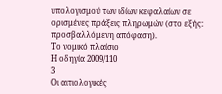υπολογισμού των ιδίων κεφαλαίων σε ορισμένες πράξεις πληρωμών (στο εξής: προσβαλλόμενη απόφαση).
Το νομικό πλαίσιο
Η οδηγία 2009/110
3
Οι αιτιολογικές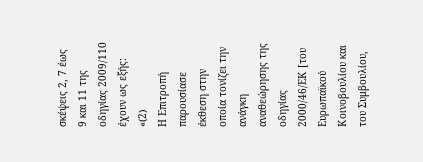σκέψεις 2, 7 έως 9 και 11 της οδηγίας 2009/110 έχουν ως εξής:
«(2)
Η Επιτροπή παρουσίασε έκθεση στην οποία τονίζει την ανάγκη αναθεώρησης της οδηγίας 2000/46/ΕΚ [του Ευρωπαϊκού Κοινοβουλίου και του Συμβουλίου,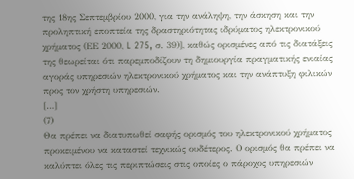της 18ης Σεπτεμβρίου 2000, για την ανάληψη, την άσκηση και την προληπτική εποπτεία της δραστηριότητας ιδρύματος ηλεκτρονικού χρήματος (ΕΕ 2000, L 275, σ. 39)], καθώς ορισμένες από τις διατάξεις της θεωρείται ότι παρεμποδίζουν τη δημιουργία πραγματικής ενιαίας αγοράς υπηρεσιών ηλεκτρονικού χρήματος και την ανάπτυξη φιλικών προς τον χρήστη υπηρεσιών.
[…]
(7)
Θα πρέπει να διατυπωθεί σαφής ορισμός του ηλεκτρονικού χρήματος προκειμένου να καταστεί τεχνικώς ουδέτερος. Ο ορισμός θα πρέπει να καλύπτει όλες τις περιπτώσεις στις οποίες ο πάροχος υπηρεσιών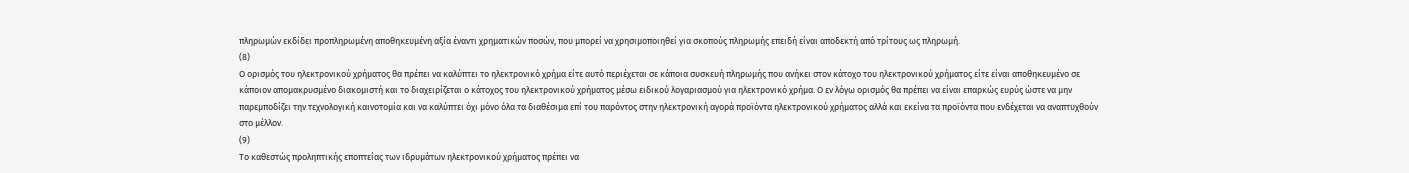πληρωμών εκδίδει προπληρωμένη αποθηκευμένη αξία έναντι χρηματικών ποσών, που μπορεί να χρησιμοποιηθεί για σκοπούς πληρωμής επειδή είναι αποδεκτή από τρίτους ως πληρωμή.
(8)
Ο ορισμός του ηλεκτρονικού χρήματος θα πρέπει να καλύπτει το ηλεκτρονικό χρήμα είτε αυτό περιέχεται σε κάποια συσκευή πληρωμής που ανήκει στον κάτοχο του ηλεκτρονικού χρήματος είτε είναι αποθηκευμένο σε κάποιον απομακρυσμένο διακομιστή και το διαχειρίζεται ο κάτοχος του ηλεκτρονικού χρήματος μέσω ειδικού λογαριασμού για ηλεκτρονικό χρήμα. Ο εν λόγω ορισμός θα πρέπει να είναι επαρκώς ευρύς ώστε να μην παρεμποδίζει την τεχνολογική καινοτομία και να καλύπτει όχι μόνο όλα τα διαθέσιμα επί του παρόντος στην ηλεκτρονική αγορά προϊόντα ηλεκτρονικού χρήματος αλλά και εκείνα τα προϊόντα που ενδέχεται να αναπτυχθούν στο μέλλον.
(9)
Το καθεστώς προληπτικής εποπτείας των ιδρυμάτων ηλεκτρονικού χρήματος πρέπει να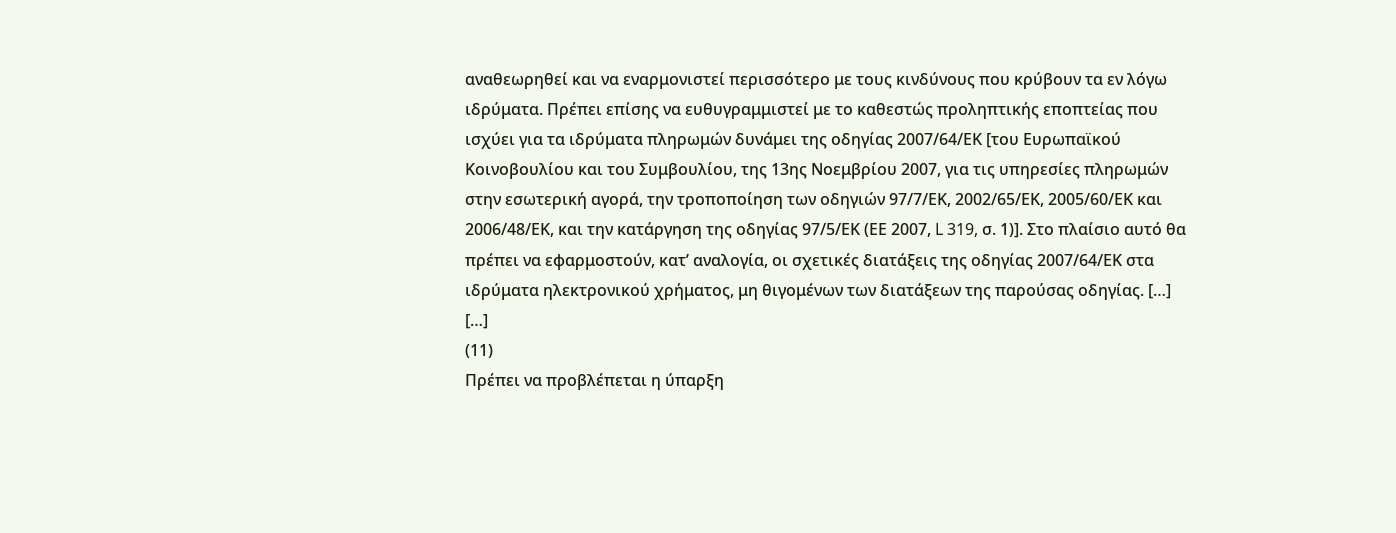αναθεωρηθεί και να εναρμονιστεί περισσότερο με τους κινδύνους που κρύβουν τα εν λόγω ιδρύματα. Πρέπει επίσης να ευθυγραμμιστεί με το καθεστώς προληπτικής εποπτείας που ισχύει για τα ιδρύματα πληρωμών δυνάμει της οδηγίας 2007/64/ΕΚ [του Ευρωπαϊκού Κοινοβουλίου και του Συμβουλίου, της 13ης Νοεμβρίου 2007, για τις υπηρεσίες πληρωμών στην εσωτερική αγορά, την τροποποίηση των οδηγιών 97/7/ΕΚ, 2002/65/ΕΚ, 2005/60/ΕΚ και 2006/48/ΕΚ, και την κατάργηση της οδηγίας 97/5/ΕΚ (ΕΕ 2007, L 319, σ. 1)]. Στο πλαίσιο αυτό θα πρέπει να εφαρμοστούν, κατ’ αναλογία, οι σχετικές διατάξεις της οδηγίας 2007/64/ΕΚ στα ιδρύματα ηλεκτρονικού χρήματος, μη θιγομένων των διατάξεων της παρούσας οδηγίας. […]
[…]
(11)
Πρέπει να προβλέπεται η ύπαρξη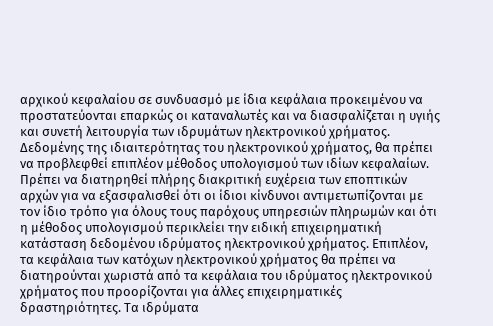αρχικού κεφαλαίου σε συνδυασμό με ίδια κεφάλαια προκειμένου να προστατεύονται επαρκώς οι καταναλωτές και να διασφαλίζεται η υγιής και συνετή λειτουργία των ιδρυμάτων ηλεκτρονικού χρήματος. Δεδομένης της ιδιαιτερότητας του ηλεκτρονικού χρήματος, θα πρέπει να προβλεφθεί επιπλέον μέθοδος υπολογισμού των ιδίων κεφαλαίων. Πρέπει να διατηρηθεί πλήρης διακριτική ευχέρεια των εποπτικών αρχών για να εξασφαλισθεί ότι οι ίδιοι κίνδυνοι αντιμετωπίζονται με τον ίδιο τρόπο για όλους τους παρόχους υπηρεσιών πληρωμών και ότι η μέθοδος υπολογισμού περικλείει την ειδική επιχειρηματική κατάσταση δεδομένου ιδρύματος ηλεκτρονικού χρήματος. Επιπλέον, τα κεφάλαια των κατόχων ηλεκτρονικού χρήματος θα πρέπει να διατηρούνται χωριστά από τα κεφάλαια του ιδρύματος ηλεκτρονικού χρήματος που προορίζονται για άλλες επιχειρηματικές δραστηριότητες. Τα ιδρύματα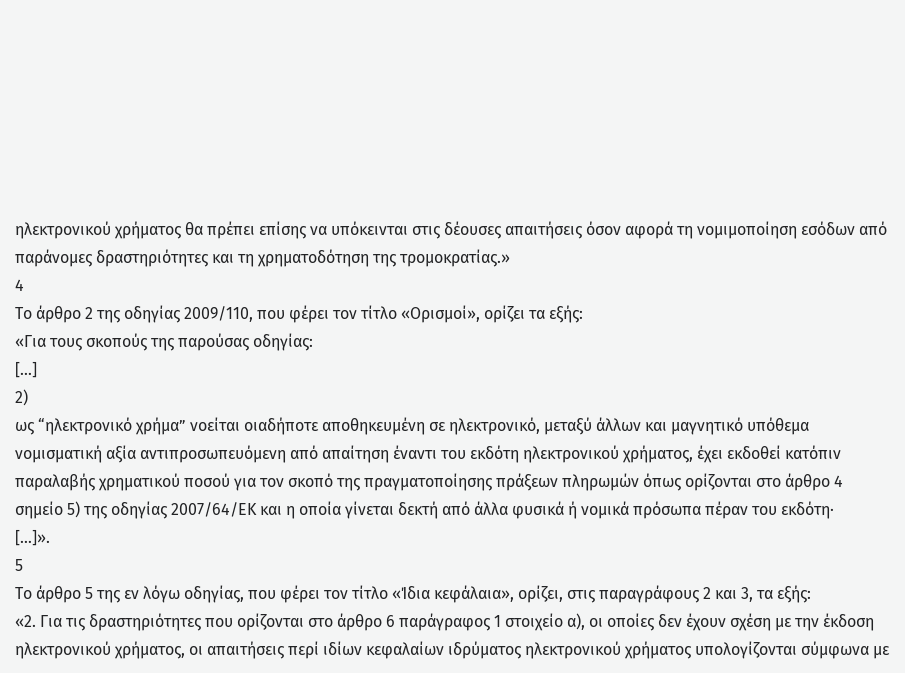ηλεκτρονικού χρήματος θα πρέπει επίσης να υπόκεινται στις δέουσες απαιτήσεις όσον αφορά τη νομιμοποίηση εσόδων από παράνομες δραστηριότητες και τη χρηματοδότηση της τρομοκρατίας.»
4
Το άρθρο 2 της οδηγίας 2009/110, που φέρει τον τίτλο «Ορισμοί», ορίζει τα εξής:
«Για τους σκοπούς της παρούσας οδηγίας:
[…]
2)
ως “ηλεκτρονικό χρήμα” νοείται οιαδήποτε αποθηκευμένη σε ηλεκτρονικό, μεταξύ άλλων και μαγνητικό υπόθεμα νομισματική αξία αντιπροσωπευόμενη από απαίτηση έναντι του εκδότη ηλεκτρονικού χρήματος, έχει εκδοθεί κατόπιν παραλαβής χρηματικού ποσού για τον σκοπό της πραγματοποίησης πράξεων πληρωμών όπως ορίζονται στο άρθρο 4 σημείο 5) της οδηγίας 2007/64/ΕΚ και η οποία γίνεται δεκτή από άλλα φυσικά ή νομικά πρόσωπα πέραν του εκδότη·
[…]».
5
Το άρθρο 5 της εν λόγω οδηγίας, που φέρει τον τίτλο «Ίδια κεφάλαια», ορίζει, στις παραγράφους 2 και 3, τα εξής:
«2. Για τις δραστηριότητες που ορίζονται στο άρθρο 6 παράγραφος 1 στοιχείο α), οι οποίες δεν έχουν σχέση με την έκδοση ηλεκτρονικού χρήματος, οι απαιτήσεις περί ιδίων κεφαλαίων ιδρύματος ηλεκτρονικού χρήματος υπολογίζονται σύμφωνα με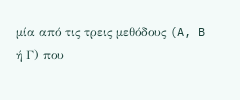μία από τις τρεις μεθόδους (A, B ή Γ) που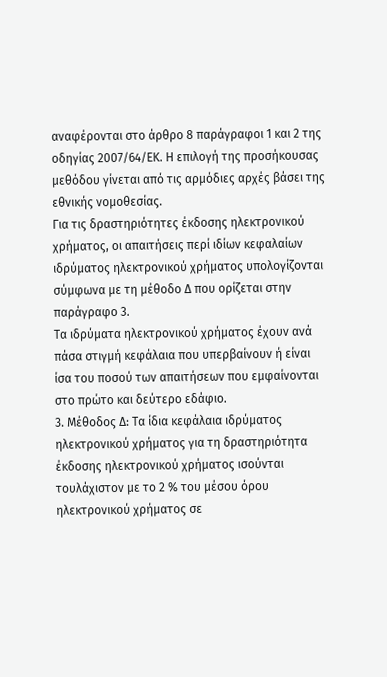αναφέρονται στο άρθρο 8 παράγραφοι 1 και 2 της οδηγίας 2007/64/ΕΚ. Η επιλογή της προσήκουσας μεθόδου γίνεται από τις αρμόδιες αρχές βάσει της εθνικής νομοθεσίας.
Για τις δραστηριότητες έκδοσης ηλεκτρονικού χρήματος, οι απαιτήσεις περί ιδίων κεφαλαίων ιδρύματος ηλεκτρονικού χρήματος υπολογίζονται σύμφωνα με τη μέθοδο Δ που ορίζεται στην παράγραφο 3.
Τα ιδρύματα ηλεκτρονικού χρήματος έχουν ανά πάσα στιγμή κεφάλαια που υπερβαίνουν ή είναι ίσα του ποσού των απαιτήσεων που εμφαίνονται στο πρώτο και δεύτερο εδάφιο.
3. Μέθοδος Δ: Τα ίδια κεφάλαια ιδρύματος ηλεκτρονικού χρήματος για τη δραστηριότητα έκδοσης ηλεκτρονικού χρήματος ισούνται τουλάχιστον με το 2 % του μέσου όρου ηλεκτρονικού χρήματος σε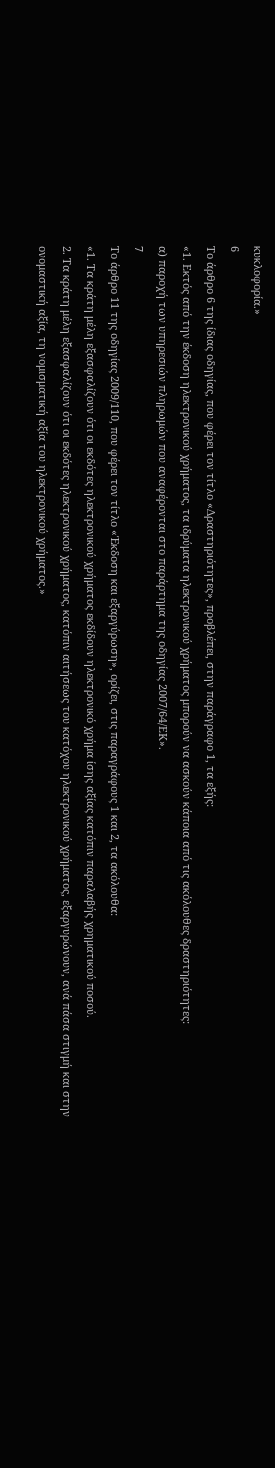κυκλοφορία.»
6
Το άρθρο 6 της ίδιας οδηγίας, που φέρει τον τίτλο «Δραστηριότητες», προβλέπει, στην παράγραφο 1, τα εξής:
«1. Εκτός από την έκδοση ηλεκτρονικού χρήματος, τα ιδρύματα ηλεκτρονικού χρήματος μπορούν να ασκούν κάποια από τις ακόλουθες δραστηριότητες:
α) παροχή των υπηρεσιών πληρωμών που αναφέρονται στο παράρτημα της οδηγίας 2007/64/ΕΚ».
7
Το άρθρο 11 της οδηγίας 2009/110, που φέρει τον τίτλο «Έκδοση και εξαργύρωση», ορίζει, στις παραγράφους 1 και 2, τα ακόλουθα:
«1. Τα κράτη μέλη εξασφαλίζουν ότι οι εκδότες ηλεκτρονικού χρήματος εκδίδουν ηλεκτρονικό χρήμα ίσης αξίας κατόπιν παραλαβής χρηματικού ποσού.
2. Τα κράτη μέλη εξασφαλίζουν ότι οι εκδότες ηλεκτρονικού χρήματος, κατόπιν αιτήσεως του κατόχου ηλεκτρονικού χρήματος, εξαργυρώνουν, ανά πάσα στιγμή και στην ονομαστική αξία, τη νομισματική αξία του ηλεκτρονικού χρήματος.»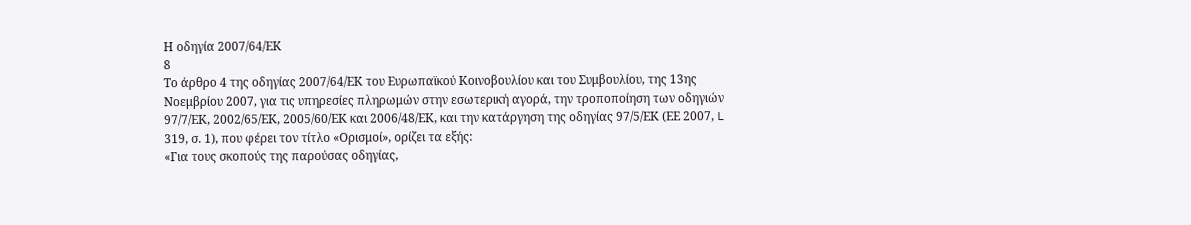Η οδηγία 2007/64/ΕΚ
8
Το άρθρο 4 της οδηγίας 2007/64/ΕΚ του Ευρωπαϊκού Κοινοβουλίου και του Συμβουλίου, της 13ης Νοεμβρίου 2007, για τις υπηρεσίες πληρωμών στην εσωτερική αγορά, την τροποποίηση των οδηγιών 97/7/ΕΚ, 2002/65/ΕΚ, 2005/60/ΕΚ και 2006/48/ΕΚ, και την κατάργηση της οδηγίας 97/5/ΕΚ (ΕΕ 2007, L 319, σ. 1), που φέρει τον τίτλο «Ορισμοί», ορίζει τα εξής:
«Για τους σκοπούς της παρούσας οδηγίας,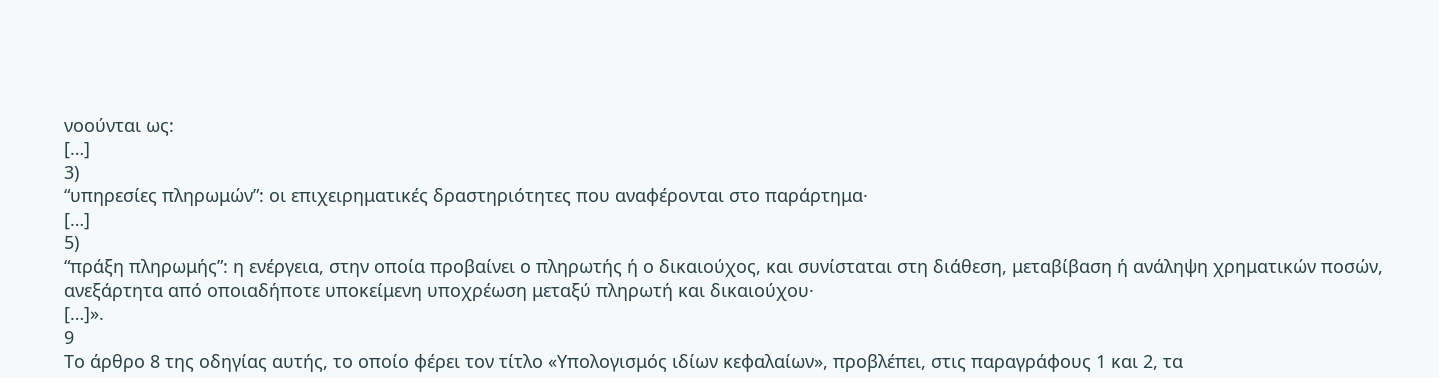νοούνται ως:
[…]
3)
“υπηρεσίες πληρωμών”: οι επιχειρηματικές δραστηριότητες που αναφέρονται στο παράρτημα·
[…]
5)
“πράξη πληρωμής”: η ενέργεια, στην οποία προβαίνει ο πληρωτής ή ο δικαιούχος, και συνίσταται στη διάθεση, μεταβίβαση ή ανάληψη χρηματικών ποσών, ανεξάρτητα από οποιαδήποτε υποκείμενη υποχρέωση μεταξύ πληρωτή και δικαιούχου·
[…]».
9
Το άρθρο 8 της οδηγίας αυτής, το οποίο φέρει τον τίτλο «Υπολογισμός ιδίων κεφαλαίων», προβλέπει, στις παραγράφους 1 και 2, τα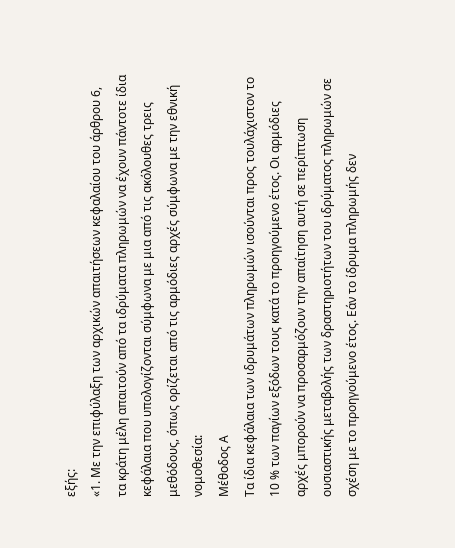εξής:
«1. Με την επιφύλαξη των αρχικών απαιτήσεων κεφαλαίου του άρθρου 6, τα κράτη μέλη απαιτούν από τα ιδρύματα πληρωμών να έχουν πάντοτε ίδια κεφάλαια που υπολογίζονται σύμφωνα με μια από τις ακόλουθες τρεις μεθόδους, όπως ορίζεται από τις αρμόδιες αρχές σύμφωνα με την εθνική νομοθεσία:
Μέθοδος Α
Τα ίδια κεφάλαια των ιδρυμάτων πληρωμών ισούνται προς τουλάχιστον το 10 % των παγίων εξόδων τους κατά το προηγούμενο έτος. Οι αρμόδιες αρχές μπορούν να προσαρμόζουν την απαίτηση αυτή σε περίπτωση ουσιαστικής μεταβολής των δραστηριοτήτων του ιδρύματος πληρωμών σε σχέση με το προηγούμενο έτος. Εάν το ίδρυμα πληρωμής δεν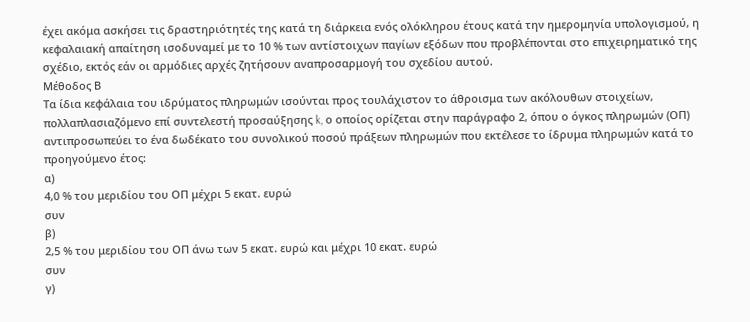έχει ακόμα ασκήσει τις δραστηριότητές της κατά τη διάρκεια ενός ολόκληρου έτους κατά την ημερομηνία υπολογισμού, η κεφαλαιακή απαίτηση ισοδυναμεί με το 10 % των αντίστοιχων παγίων εξόδων που προβλέπονται στο επιχειρηματικό της σχέδιο, εκτός εάν οι αρμόδιες αρχές ζητήσουν αναπροσαρμογή του σχεδίου αυτού.
Μέθοδος Β
Τα ίδια κεφάλαια του ιδρύματος πληρωμών ισούνται προς τουλάχιστον το άθροισμα των ακόλουθων στοιχείων, πολλαπλασιαζόμενο επί συντελεστή προσαύξησης k, ο οποίος ορίζεται στην παράγραφο 2, όπου ο όγκος πληρωμών (ΟΠ) αντιπροσωπεύει το ένα δωδέκατο του συνολικού ποσού πράξεων πληρωμών που εκτέλεσε το ίδρυμα πληρωμών κατά το προηγούμενο έτος:
α)
4,0 % του μεριδίου του ΟΠ μέχρι 5 εκατ. ευρώ
συν
β)
2,5 % του μεριδίου του ΟΠ άνω των 5 εκατ. ευρώ και μέχρι 10 εκατ. ευρώ
συν
γ)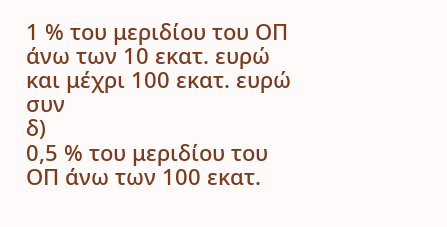1 % του μεριδίου του ΟΠ άνω των 10 εκατ. ευρώ και μέχρι 100 εκατ. ευρώ
συν
δ)
0,5 % του μεριδίου του ΟΠ άνω των 100 εκατ.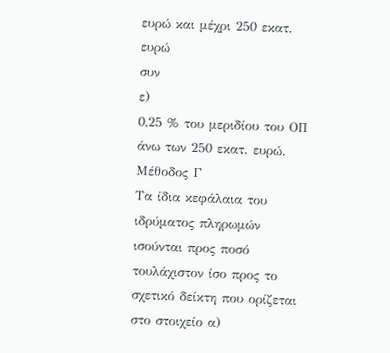ευρώ και μέχρι 250 εκατ. ευρώ
συν
ε)
0,25 % του μεριδίου του ΟΠ άνω των 250 εκατ. ευρώ.
Μέθοδος Γ
Τα ίδια κεφάλαια του ιδρύματος πληρωμών ισούνται προς ποσό τουλάχιστον ίσο προς το σχετικό δείκτη που ορίζεται στο στοιχείο α)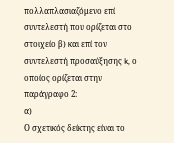πολλαπλασιαζόμενο επί συντελεστή που ορίζεται στο στοιχείο β) και επί τον συντελεστή προσαύξησης k, ο οποίος ορίζεται στην παράγραφο 2:
α)
Ο σχετικός δείκτης είναι το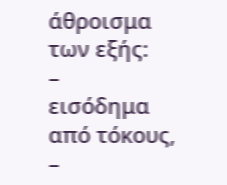άθροισμα των εξής:
–
εισόδημα από τόκους,
–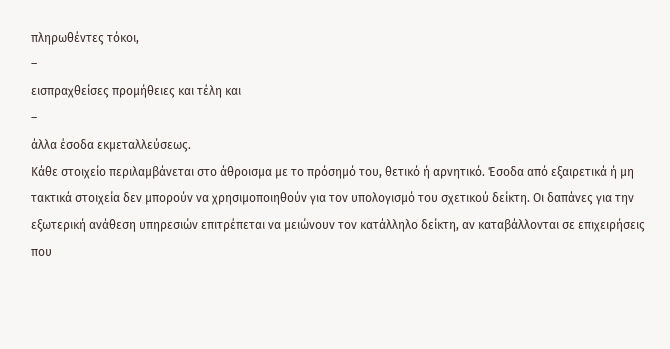πληρωθέντες τόκοι,
–
εισπραχθείσες προμήθειες και τέλη και
–
άλλα έσοδα εκμεταλλεύσεως.
Κάθε στοιχείο περιλαμβάνεται στο άθροισμα με το πρόσημό του, θετικό ή αρνητικό. Έσοδα από εξαιρετικά ή μη τακτικά στοιχεία δεν μπορούν να χρησιμοποιηθούν για τον υπολογισμό του σχετικού δείκτη. Οι δαπάνες για την εξωτερική ανάθεση υπηρεσιών επιτρέπεται να μειώνουν τον κατάλληλο δείκτη, αν καταβάλλονται σε επιχειρήσεις που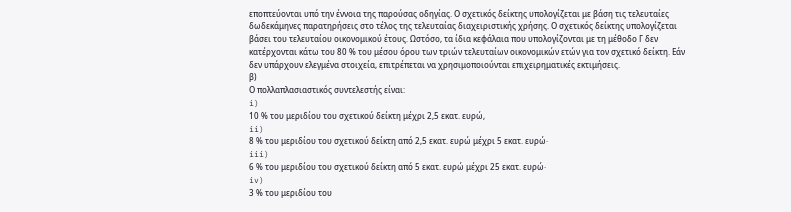εποπτεύονται υπό την έννοια της παρούσας οδηγίας. Ο σχετικός δείκτης υπολογίζεται με βάση τις τελευταίες δωδεκάμηνες παρατηρήσεις στο τέλος της τελευταίας διαχειριστικής χρήσης. Ο σχετικός δείκτης υπολογίζεται βάσει του τελευταίου οικονομικού έτους. Ωστόσο, τα ίδια κεφάλαια που υπολογίζονται με τη μέθοδο Γ δεν κατέρχονται κάτω του 80 % του μέσου όρου των τριών τελευταίων οικονομικών ετών για τον σχετικό δείκτη. Εάν δεν υπάρχουν ελεγμένα στοιχεία, επιτρέπεται να χρησιμοποιούνται επιχειρηματικές εκτιμήσεις.
β)
Ο πολλαπλασιαστικός συντελεστής είναι:
i)
10 % του μεριδίου του σχετικού δείκτη μέχρι 2,5 εκατ. ευρώ,
ii)
8 % του μεριδίου του σχετικού δείκτη από 2,5 εκατ. ευρώ μέχρι 5 εκατ. ευρώ·
iii)
6 % του μεριδίου του σχετικού δείκτη από 5 εκατ. ευρώ μέχρι 25 εκατ. ευρώ·
iv)
3 % του μεριδίου του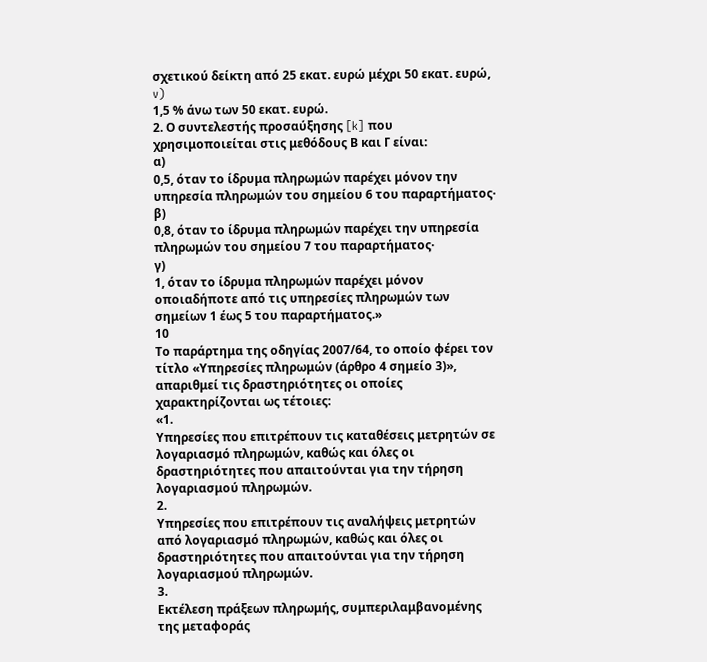σχετικού δείκτη από 25 εκατ. ευρώ μέχρι 50 εκατ. ευρώ,
v)
1,5 % άνω των 50 εκατ. ευρώ.
2. Ο συντελεστής προσαύξησης [k] που χρησιμοποιείται στις μεθόδους Β και Γ είναι:
α)
0,5, όταν το ίδρυμα πληρωμών παρέχει μόνον την υπηρεσία πληρωμών του σημείου 6 του παραρτήματος·
β)
0,8, όταν το ίδρυμα πληρωμών παρέχει την υπηρεσία πληρωμών του σημείου 7 του παραρτήματος·
γ)
1, όταν το ίδρυμα πληρωμών παρέχει μόνον οποιαδήποτε από τις υπηρεσίες πληρωμών των σημείων 1 έως 5 του παραρτήματος.»
10
Το παράρτημα της οδηγίας 2007/64, το οποίο φέρει τον τίτλο «Υπηρεσίες πληρωμών (άρθρο 4 σημείο 3)», απαριθμεί τις δραστηριότητες οι οποίες χαρακτηρίζονται ως τέτοιες:
«1.
Υπηρεσίες που επιτρέπουν τις καταθέσεις μετρητών σε λογαριασμό πληρωμών, καθώς και όλες οι δραστηριότητες που απαιτούνται για την τήρηση λογαριασμού πληρωμών.
2.
Υπηρεσίες που επιτρέπουν τις αναλήψεις μετρητών από λογαριασμό πληρωμών, καθώς και όλες οι δραστηριότητες που απαιτούνται για την τήρηση λογαριασμού πληρωμών.
3.
Εκτέλεση πράξεων πληρωμής, συμπεριλαμβανομένης της μεταφοράς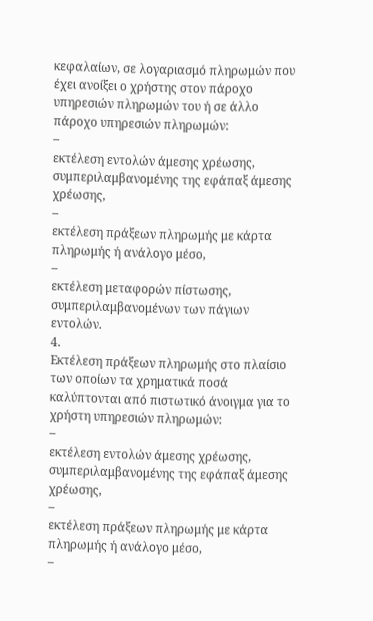κεφαλαίων, σε λογαριασμό πληρωμών που έχει ανοίξει ο χρήστης στον πάροχο υπηρεσιών πληρωμών του ή σε άλλο πάροχο υπηρεσιών πληρωμών:
–
εκτέλεση εντολών άμεσης χρέωσης, συμπεριλαμβανομένης της εφάπαξ άμεσης χρέωσης,
–
εκτέλεση πράξεων πληρωμής με κάρτα πληρωμής ή ανάλογο μέσο,
–
εκτέλεση μεταφορών πίστωσης, συμπεριλαμβανομένων των πάγιων εντολών.
4.
Εκτέλεση πράξεων πληρωμής στο πλαίσιο των οποίων τα χρηματικά ποσά καλύπτονται από πιστωτικό άνοιγμα για το χρήστη υπηρεσιών πληρωμών:
–
εκτέλεση εντολών άμεσης χρέωσης, συμπεριλαμβανομένης της εφάπαξ άμεσης χρέωσης,
–
εκτέλεση πράξεων πληρωμής με κάρτα πληρωμής ή ανάλογο μέσο,
–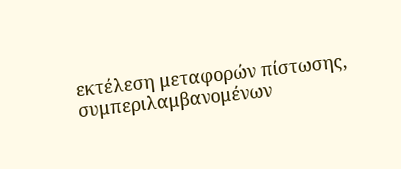εκτέλεση μεταφορών πίστωσης, συμπεριλαμβανομένων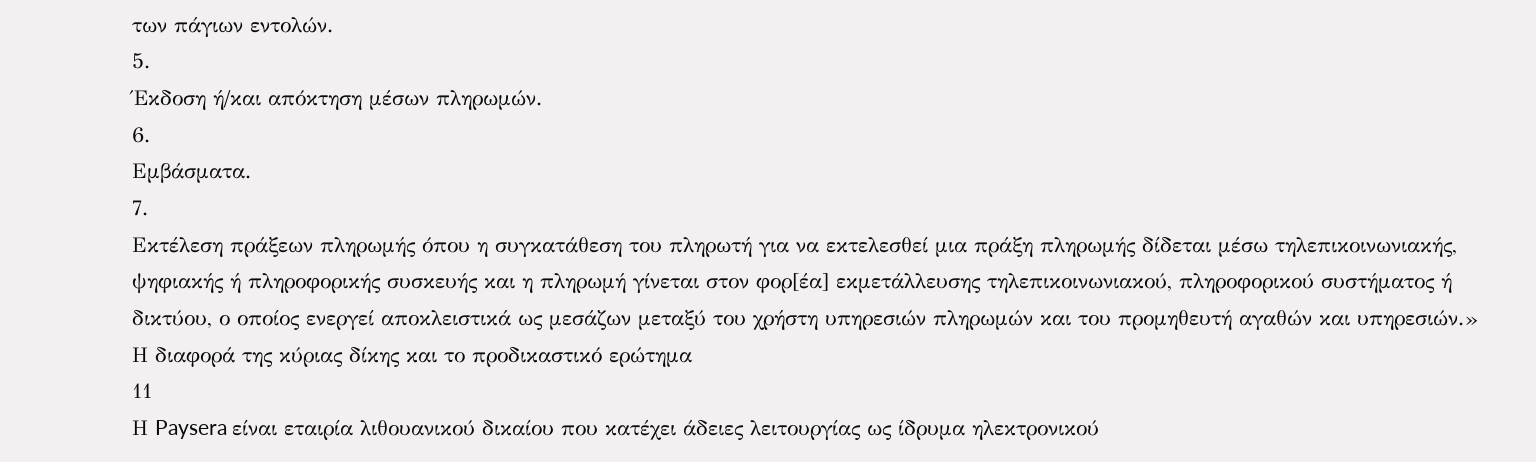των πάγιων εντολών.
5.
Έκδοση ή/και απόκτηση μέσων πληρωμών.
6.
Εμβάσματα.
7.
Εκτέλεση πράξεων πληρωμής όπου η συγκατάθεση του πληρωτή για να εκτελεσθεί μια πράξη πληρωμής δίδεται μέσω τηλεπικοινωνιακής, ψηφιακής ή πληροφορικής συσκευής και η πληρωμή γίνεται στον φορ[έα] εκμετάλλευσης τηλεπικοινωνιακού, πληροφορικού συστήματος ή δικτύου, ο οποίος ενεργεί αποκλειστικά ως μεσάζων μεταξύ του χρήστη υπηρεσιών πληρωμών και του προμηθευτή αγαθών και υπηρεσιών.»
Η διαφορά της κύριας δίκης και το προδικαστικό ερώτημα
11
Η Paysera είναι εταιρία λιθουανικού δικαίου που κατέχει άδειες λειτουργίας ως ίδρυμα ηλεκτρονικού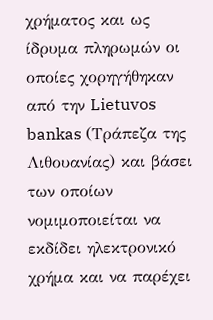χρήματος και ως ίδρυμα πληρωμών οι οποίες χορηγήθηκαν από την Lietuvos bankas (Τράπεζα της Λιθουανίας) και βάσει των οποίων νομιμοποιείται να εκδίδει ηλεκτρονικό χρήμα και να παρέχει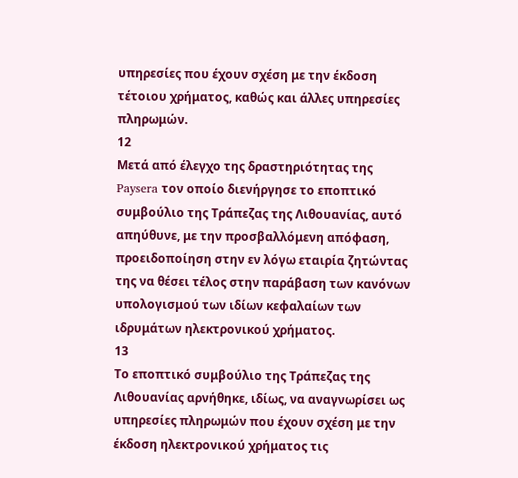υπηρεσίες που έχουν σχέση με την έκδοση τέτοιου χρήματος, καθώς και άλλες υπηρεσίες πληρωμών.
12
Μετά από έλεγχο της δραστηριότητας της Paysera τον οποίο διενήργησε το εποπτικό συμβούλιο της Τράπεζας της Λιθουανίας, αυτό απηύθυνε, με την προσβαλλόμενη απόφαση, προειδοποίηση στην εν λόγω εταιρία ζητώντας της να θέσει τέλος στην παράβαση των κανόνων υπολογισμού των ιδίων κεφαλαίων των ιδρυμάτων ηλεκτρονικού χρήματος.
13
Το εποπτικό συμβούλιο της Τράπεζας της Λιθουανίας αρνήθηκε, ιδίως, να αναγνωρίσει ως υπηρεσίες πληρωμών που έχουν σχέση με την έκδοση ηλεκτρονικού χρήματος τις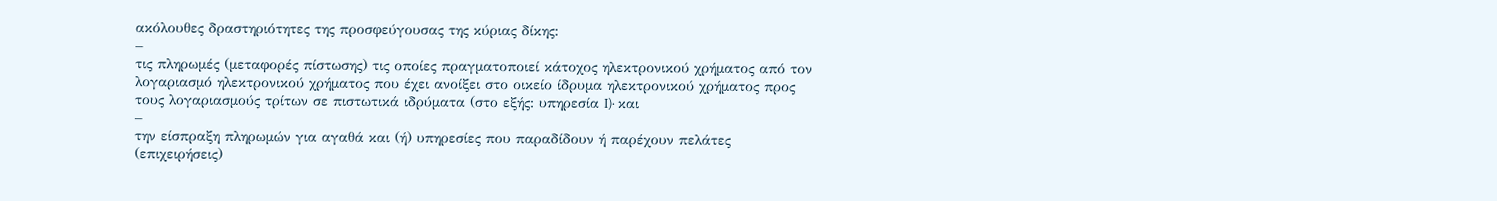ακόλουθες δραστηριότητες της προσφεύγουσας της κύριας δίκης:
–
τις πληρωμές (μεταφορές πίστωσης) τις οποίες πραγματοποιεί κάτοχος ηλεκτρονικού χρήματος από τον λογαριασμό ηλεκτρονικού χρήματος που έχει ανοίξει στο οικείο ίδρυμα ηλεκτρονικού χρήματος προς τους λογαριασμούς τρίτων σε πιστωτικά ιδρύματα (στο εξής: υπηρεσία I)· και
–
την είσπραξη πληρωμών για αγαθά και (ή) υπηρεσίες που παραδίδουν ή παρέχουν πελάτες (επιχειρήσεις)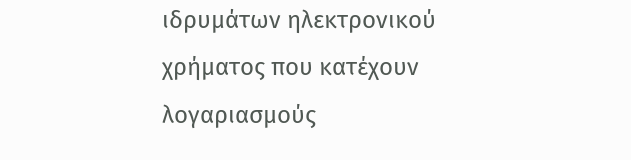ιδρυμάτων ηλεκτρονικού χρήματος που κατέχουν λογαριασμούς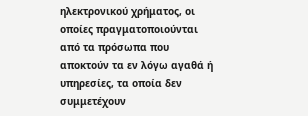ηλεκτρονικού χρήματος, οι οποίες πραγματοποιούνται από τα πρόσωπα που αποκτούν τα εν λόγω αγαθά ή υπηρεσίες, τα οποία δεν συμμετέχουν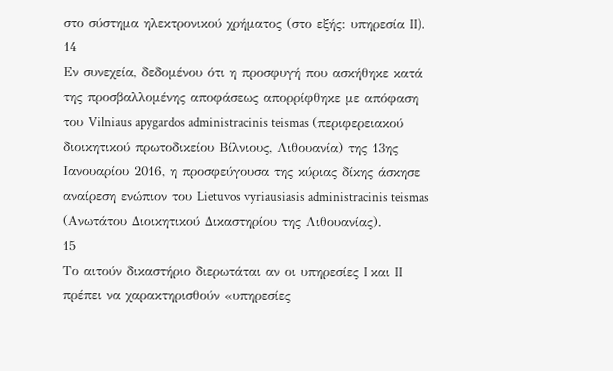στο σύστημα ηλεκτρονικού χρήματος (στο εξής: υπηρεσία II).
14
Εν συνεχεία, δεδομένου ότι η προσφυγή που ασκήθηκε κατά της προσβαλλομένης αποφάσεως απορρίφθηκε με απόφαση του Vilniaus apygardos administracinis teismas (περιφερειακού διοικητικού πρωτοδικείου Βίλνιους, Λιθουανία) της 13ης Ιανουαρίου 2016, η προσφεύγουσα της κύριας δίκης άσκησε αναίρεση ενώπιον του Lietuvos vyriausiasis administracinis teismas (Ανωτάτου Διοικητικού Δικαστηρίου της Λιθουανίας).
15
Το αιτούν δικαστήριο διερωτάται αν οι υπηρεσίες I και II πρέπει να χαρακτηρισθούν «υπηρεσίες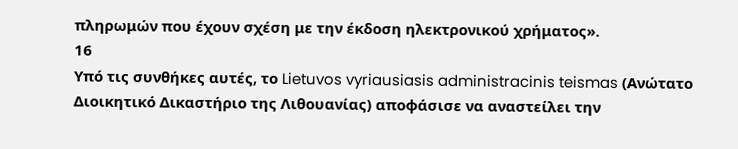πληρωμών που έχουν σχέση με την έκδοση ηλεκτρονικού χρήματος».
16
Υπό τις συνθήκες αυτές, το Lietuvos vyriausiasis administracinis teismas (Ανώτατο Διοικητικό Δικαστήριο της Λιθουανίας) αποφάσισε να αναστείλει την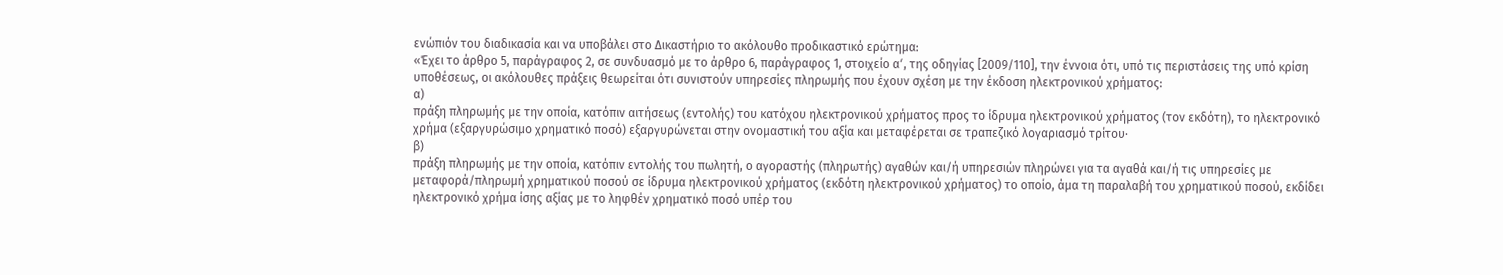ενώπιόν του διαδικασία και να υποβάλει στο Δικαστήριο το ακόλουθο προδικαστικό ερώτημα:
«Έχει το άρθρο 5, παράγραφος 2, σε συνδυασμό με το άρθρο 6, παράγραφος 1, στοιχείο αʹ, της οδηγίας [2009/110], την έννοια ότι, υπό τις περιστάσεις της υπό κρίση υποθέσεως, οι ακόλουθες πράξεις θεωρείται ότι συνιστούν υπηρεσίες πληρωμής που έχουν σχέση με την έκδοση ηλεκτρονικού χρήματος:
α)
πράξη πληρωμής με την οποία, κατόπιν αιτήσεως (εντολής) του κατόχου ηλεκτρονικού χρήματος προς το ίδρυμα ηλεκτρονικού χρήματος (τον εκδότη), το ηλεκτρονικό χρήμα (εξαργυρώσιμο χρηματικό ποσό) εξαργυρώνεται στην ονομαστική του αξία και μεταφέρεται σε τραπεζικό λογαριασμό τρίτου·
β)
πράξη πληρωμής με την οποία, κατόπιν εντολής του πωλητή, ο αγοραστής (πληρωτής) αγαθών και/ή υπηρεσιών πληρώνει για τα αγαθά και/ή τις υπηρεσίες με μεταφορά/πληρωμή χρηματικού ποσού σε ίδρυμα ηλεκτρονικού χρήματος (εκδότη ηλεκτρονικού χρήματος) το οποίο, άμα τη παραλαβή του χρηματικού ποσού, εκδίδει ηλεκτρονικό χρήμα ίσης αξίας με το ληφθέν χρηματικό ποσό υπέρ του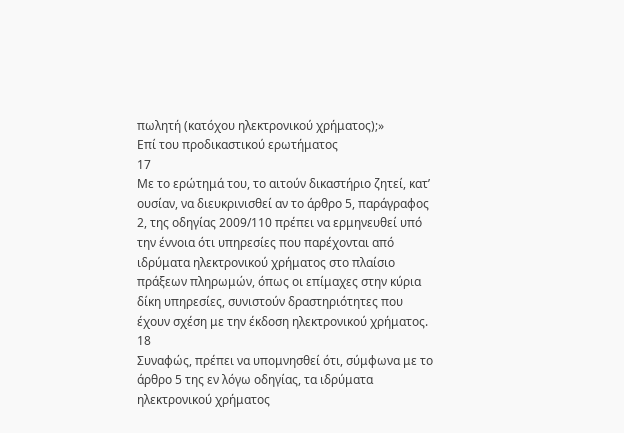πωλητή (κατόχου ηλεκτρονικού χρήματος);»
Επί του προδικαστικού ερωτήματος
17
Με το ερώτημά του, το αιτούν δικαστήριο ζητεί, κατ’ ουσίαν, να διευκρινισθεί αν το άρθρο 5, παράγραφος 2, της οδηγίας 2009/110 πρέπει να ερμηνευθεί υπό την έννοια ότι υπηρεσίες που παρέχονται από ιδρύματα ηλεκτρονικού χρήματος στο πλαίσιο πράξεων πληρωμών, όπως οι επίμαχες στην κύρια δίκη υπηρεσίες, συνιστούν δραστηριότητες που έχουν σχέση με την έκδοση ηλεκτρονικού χρήματος.
18
Συναφώς, πρέπει να υπομνησθεί ότι, σύμφωνα με το άρθρο 5 της εν λόγω οδηγίας, τα ιδρύματα ηλεκτρονικού χρήματος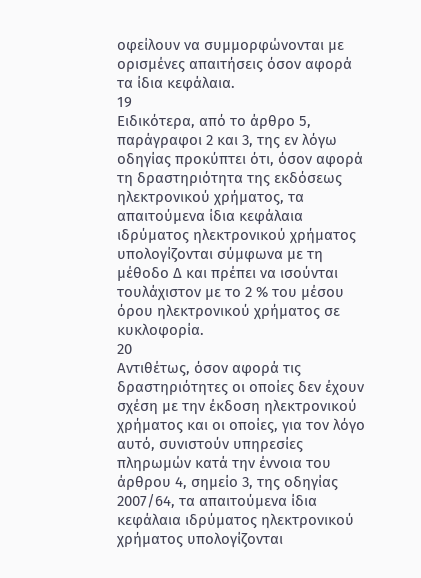οφείλουν να συμμορφώνονται με ορισμένες απαιτήσεις όσον αφορά τα ίδια κεφάλαια.
19
Ειδικότερα, από το άρθρο 5, παράγραφοι 2 και 3, της εν λόγω οδηγίας προκύπτει ότι, όσον αφορά τη δραστηριότητα της εκδόσεως ηλεκτρονικού χρήματος, τα απαιτούμενα ίδια κεφάλαια ιδρύματος ηλεκτρονικού χρήματος υπολογίζονται σύμφωνα με τη μέθοδο Δ και πρέπει να ισούνται τουλάχιστον με το 2 % του μέσου όρου ηλεκτρονικού χρήματος σε κυκλοφορία.
20
Αντιθέτως, όσον αφορά τις δραστηριότητες οι οποίες δεν έχουν σχέση με την έκδοση ηλεκτρονικού χρήματος και οι οποίες, για τον λόγο αυτό, συνιστούν υπηρεσίες πληρωμών κατά την έννοια του άρθρου 4, σημείο 3, της οδηγίας 2007/64, τα απαιτούμενα ίδια κεφάλαια ιδρύματος ηλεκτρονικού χρήματος υπολογίζονται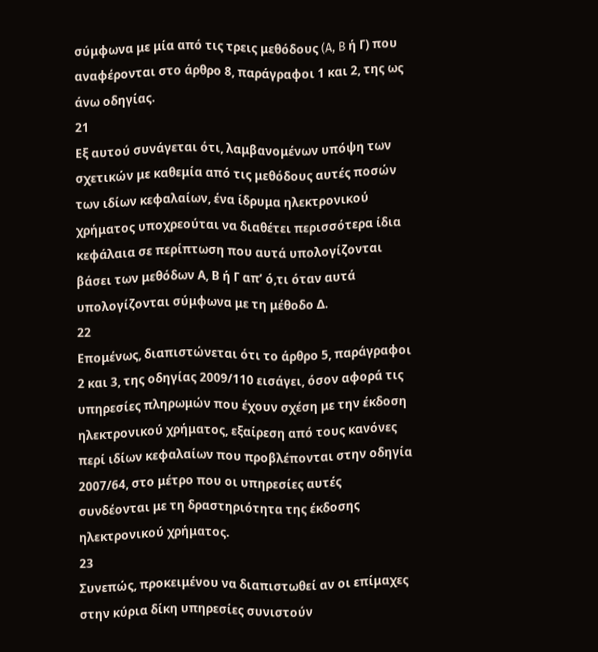σύμφωνα με μία από τις τρεις μεθόδους (A, B ή Γ) που αναφέρονται στο άρθρο 8, παράγραφοι 1 και 2, της ως άνω οδηγίας.
21
Εξ αυτού συνάγεται ότι, λαμβανομένων υπόψη των σχετικών με καθεμία από τις μεθόδους αυτές ποσών των ιδίων κεφαλαίων, ένα ίδρυμα ηλεκτρονικού χρήματος υποχρεούται να διαθέτει περισσότερα ίδια κεφάλαια σε περίπτωση που αυτά υπολογίζονται βάσει των μεθόδων Α, Β ή Γ απ’ ό,τι όταν αυτά υπολογίζονται σύμφωνα με τη μέθοδο Δ.
22
Επομένως, διαπιστώνεται ότι το άρθρο 5, παράγραφοι 2 και 3, της οδηγίας 2009/110 εισάγει, όσον αφορά τις υπηρεσίες πληρωμών που έχουν σχέση με την έκδοση ηλεκτρονικού χρήματος, εξαίρεση από τους κανόνες περί ιδίων κεφαλαίων που προβλέπονται στην οδηγία 2007/64, στο μέτρο που οι υπηρεσίες αυτές συνδέονται με τη δραστηριότητα της έκδοσης ηλεκτρονικού χρήματος.
23
Συνεπώς, προκειμένου να διαπιστωθεί αν οι επίμαχες στην κύρια δίκη υπηρεσίες συνιστούν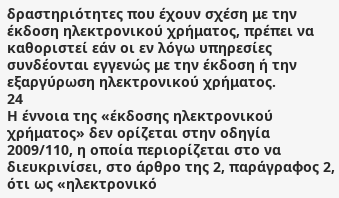δραστηριότητες που έχουν σχέση με την έκδοση ηλεκτρονικού χρήματος, πρέπει να καθοριστεί εάν οι εν λόγω υπηρεσίες συνδέονται εγγενώς με την έκδοση ή την εξαργύρωση ηλεκτρονικού χρήματος.
24
Η έννοια της «έκδοσης ηλεκτρονικού χρήματος» δεν ορίζεται στην οδηγία 2009/110, η οποία περιορίζεται στο να διευκρινίσει, στο άρθρο της 2, παράγραφος 2, ότι ως «ηλεκτρονικό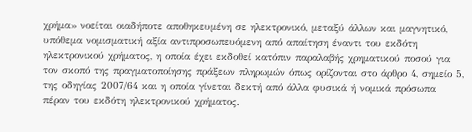χρήμα» νοείται οιαδήποτε αποθηκευμένη σε ηλεκτρονικό, μεταξύ άλλων και μαγνητικό, υπόθεμα νομισματική αξία αντιπροσωπευόμενη από απαίτηση έναντι του εκδότη ηλεκτρονικού χρήματος, η οποία έχει εκδοθεί κατόπιν παραλαβής χρηματικού ποσού για τον σκοπό της πραγματοποίησης πράξεων πληρωμών όπως ορίζονται στο άρθρο 4, σημείο 5, της οδηγίας 2007/64 και η οποία γίνεται δεκτή από άλλα φυσικά ή νομικά πρόσωπα πέραν του εκδότη ηλεκτρονικού χρήματος.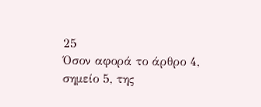25
Όσον αφορά το άρθρο 4, σημείο 5, της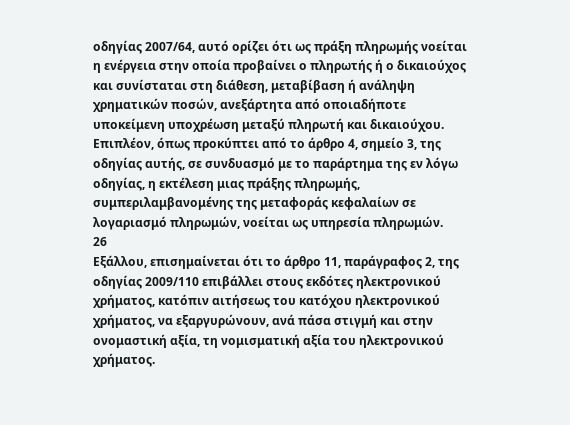οδηγίας 2007/64, αυτό ορίζει ότι ως πράξη πληρωμής νοείται η ενέργεια στην οποία προβαίνει ο πληρωτής ή ο δικαιούχος και συνίσταται στη διάθεση, μεταβίβαση ή ανάληψη χρηματικών ποσών, ανεξάρτητα από οποιαδήποτε υποκείμενη υποχρέωση μεταξύ πληρωτή και δικαιούχου. Επιπλέον, όπως προκύπτει από το άρθρο 4, σημείο 3, της οδηγίας αυτής, σε συνδυασμό με το παράρτημα της εν λόγω οδηγίας, η εκτέλεση μιας πράξης πληρωμής, συμπεριλαμβανομένης της μεταφοράς κεφαλαίων σε λογαριασμό πληρωμών, νοείται ως υπηρεσία πληρωμών.
26
Εξάλλου, επισημαίνεται ότι το άρθρο 11, παράγραφος 2, της οδηγίας 2009/110 επιβάλλει στους εκδότες ηλεκτρονικού χρήματος, κατόπιν αιτήσεως του κατόχου ηλεκτρονικού χρήματος, να εξαργυρώνουν, ανά πάσα στιγμή και στην ονομαστική αξία, τη νομισματική αξία του ηλεκτρονικού χρήματος.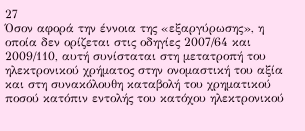27
Όσον αφορά την έννοια της «εξαργύρωσης», η οποία δεν ορίζεται στις οδηγίες 2007/64 και 2009/110, αυτή συνίσταται στη μετατροπή του ηλεκτρονικού χρήματος στην ονομαστική του αξία και στη συνακόλουθη καταβολή του χρηματικού ποσού κατόπιν εντολής του κατόχου ηλεκτρονικού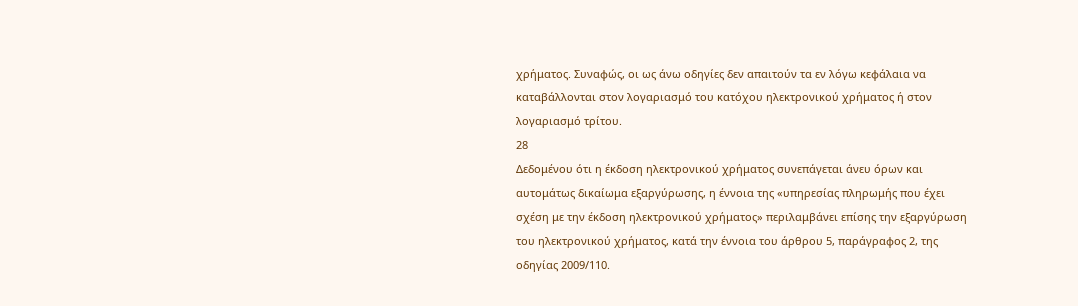χρήματος. Συναφώς, οι ως άνω οδηγίες δεν απαιτούν τα εν λόγω κεφάλαια να καταβάλλονται στον λογαριασμό του κατόχου ηλεκτρονικού χρήματος ή στον λογαριασμό τρίτου.
28
Δεδομένου ότι η έκδοση ηλεκτρονικού χρήματος συνεπάγεται άνευ όρων και αυτομάτως δικαίωμα εξαργύρωσης, η έννοια της «υπηρεσίας πληρωμής που έχει σχέση με την έκδοση ηλεκτρονικού χρήματος» περιλαμβάνει επίσης την εξαργύρωση του ηλεκτρονικού χρήματος, κατά την έννοια του άρθρου 5, παράγραφος 2, της οδηγίας 2009/110.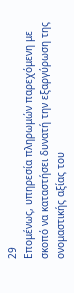29
Επομένως, υπηρεσία πληρωμών παρεχόμενη με σκοπό να καταστήσει δυνατή την εξαργύρωση της ονομαστικής αξίας του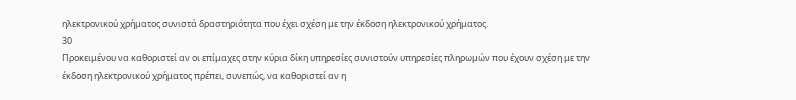ηλεκτρονικού χρήματος συνιστά δραστηριότητα που έχει σχέση με την έκδοση ηλεκτρονικού χρήματος.
30
Προκειμένου να καθοριστεί αν οι επίμαχες στην κύρια δίκη υπηρεσίες συνιστούν υπηρεσίες πληρωμών που έχουν σχέση με την έκδοση ηλεκτρονικού χρήματος πρέπει, συνεπώς, να καθοριστεί αν η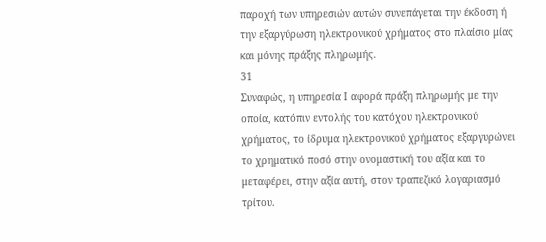παροχή των υπηρεσιών αυτών συνεπάγεται την έκδοση ή την εξαργύρωση ηλεκτρονικού χρήματος στο πλαίσιο μίας και μόνης πράξης πληρωμής.
31
Συναφώς, η υπηρεσία Ι αφορά πράξη πληρωμής με την οποία, κατόπιν εντολής του κατόχου ηλεκτρονικού χρήματος, το ίδρυμα ηλεκτρονικού χρήματος εξαργυρώνει το χρηματικό ποσό στην ονομαστική του αξία και το μεταφέρει, στην αξία αυτή, στον τραπεζικό λογαριασμό τρίτου.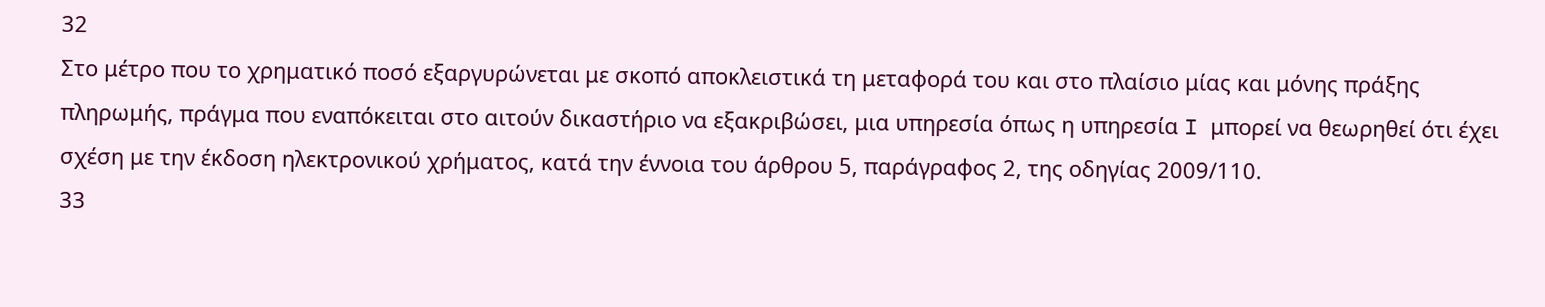32
Στο μέτρο που το χρηματικό ποσό εξαργυρώνεται με σκοπό αποκλειστικά τη μεταφορά του και στο πλαίσιο μίας και μόνης πράξης πληρωμής, πράγμα που εναπόκειται στο αιτούν δικαστήριο να εξακριβώσει, μια υπηρεσία όπως η υπηρεσία I μπορεί να θεωρηθεί ότι έχει σχέση με την έκδοση ηλεκτρονικού χρήματος, κατά την έννοια του άρθρου 5, παράγραφος 2, της οδηγίας 2009/110.
33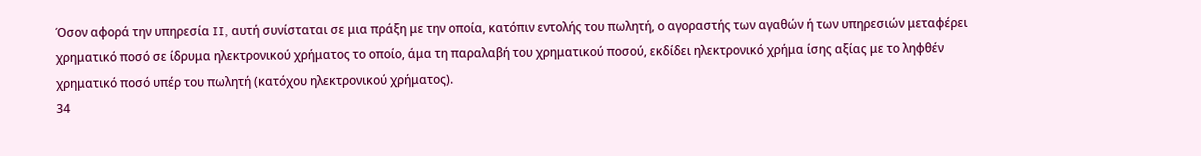Όσον αφορά την υπηρεσία II, αυτή συνίσταται σε μια πράξη με την οποία, κατόπιν εντολής του πωλητή, ο αγοραστής των αγαθών ή των υπηρεσιών μεταφέρει χρηματικό ποσό σε ίδρυμα ηλεκτρονικού χρήματος το οποίο, άμα τη παραλαβή του χρηματικού ποσού, εκδίδει ηλεκτρονικό χρήμα ίσης αξίας με το ληφθέν χρηματικό ποσό υπέρ του πωλητή (κατόχου ηλεκτρονικού χρήματος).
34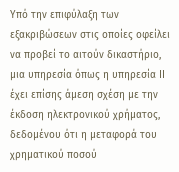Υπό την επιφύλαξη των εξακριβώσεων στις οποίες οφείλει να προβεί το αιτούν δικαστήριο, μια υπηρεσία όπως η υπηρεσία ΙΙ έχει επίσης άμεση σχέση με την έκδοση ηλεκτρονικού χρήματος, δεδομένου ότι η μεταφορά του χρηματικού ποσού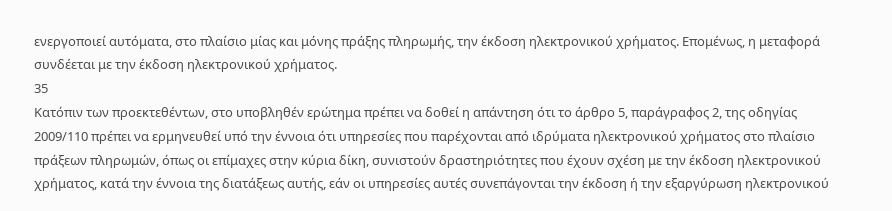ενεργοποιεί αυτόματα, στο πλαίσιο μίας και μόνης πράξης πληρωμής, την έκδοση ηλεκτρονικού χρήματος. Επομένως, η μεταφορά συνδέεται με την έκδοση ηλεκτρονικού χρήματος.
35
Κατόπιν των προεκτεθέντων, στο υποβληθέν ερώτημα πρέπει να δοθεί η απάντηση ότι το άρθρο 5, παράγραφος 2, της οδηγίας 2009/110 πρέπει να ερμηνευθεί υπό την έννοια ότι υπηρεσίες που παρέχονται από ιδρύματα ηλεκτρονικού χρήματος στο πλαίσιο πράξεων πληρωμών, όπως οι επίμαχες στην κύρια δίκη, συνιστούν δραστηριότητες που έχουν σχέση με την έκδοση ηλεκτρονικού χρήματος, κατά την έννοια της διατάξεως αυτής, εάν οι υπηρεσίες αυτές συνεπάγονται την έκδοση ή την εξαργύρωση ηλεκτρονικού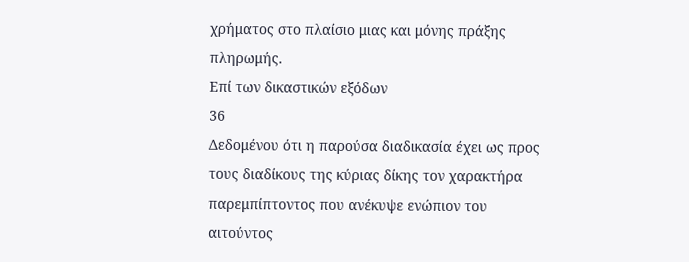χρήματος στο πλαίσιο μιας και μόνης πράξης πληρωμής.
Επί των δικαστικών εξόδων
36
Δεδομένου ότι η παρούσα διαδικασία έχει ως προς τους διαδίκους της κύριας δίκης τον χαρακτήρα παρεμπίπτοντος που ανέκυψε ενώπιον του αιτούντος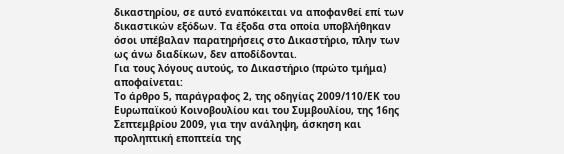δικαστηρίου, σε αυτό εναπόκειται να αποφανθεί επί των δικαστικών εξόδων. Τα έξοδα στα οποία υποβλήθηκαν όσοι υπέβαλαν παρατηρήσεις στο Δικαστήριο, πλην των ως άνω διαδίκων, δεν αποδίδονται.
Για τους λόγους αυτούς, το Δικαστήριο (πρώτο τμήμα) αποφαίνεται:
Το άρθρο 5, παράγραφος 2, της οδηγίας 2009/110/ΕΚ του Ευρωπαϊκού Κοινοβουλίου και του Συμβουλίου, της 16ης Σεπτεμβρίου 2009, για την ανάληψη, άσκηση και προληπτική εποπτεία της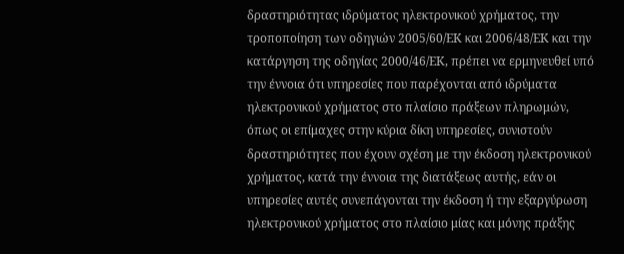δραστηριότητας ιδρύματος ηλεκτρονικού χρήματος, την τροποποίηση των οδηγιών 2005/60/ΕΚ και 2006/48/ΕΚ και την κατάργηση της οδηγίας 2000/46/ΕΚ, πρέπει να ερμηνευθεί υπό την έννοια ότι υπηρεσίες που παρέχονται από ιδρύματα ηλεκτρονικού χρήματος στο πλαίσιο πράξεων πληρωμών, όπως οι επίμαχες στην κύρια δίκη υπηρεσίες, συνιστούν δραστηριότητες που έχουν σχέση με την έκδοση ηλεκτρονικού χρήματος, κατά την έννοια της διατάξεως αυτής, εάν οι υπηρεσίες αυτές συνεπάγονται την έκδοση ή την εξαργύρωση ηλεκτρονικού χρήματος στο πλαίσιο μίας και μόνης πράξης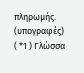πληρωμής.
(υπογραφές)
( *1 ) Γλώσσα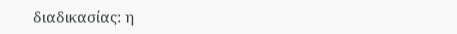διαδικασίας: η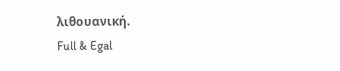λιθουανική.
Full & Egal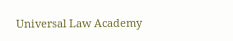Universal Law Academy